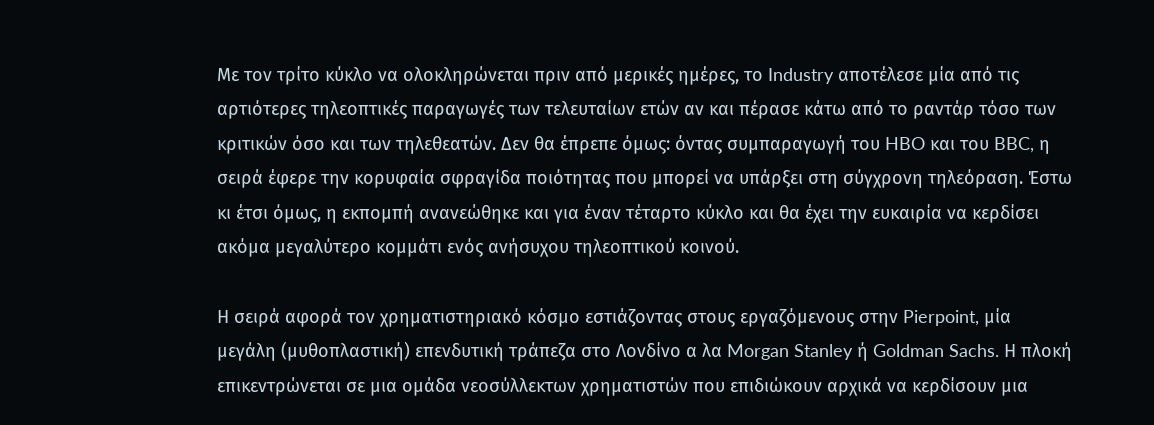Με τον τρίτο κύκλο να ολοκληρώνεται πριν από μερικές ημέρες, το Industry αποτέλεσε μία από τις αρτιότερες τηλεοπτικές παραγωγές των τελευταίων ετών αν και πέρασε κάτω από το ραντάρ τόσο των κριτικών όσο και των τηλεθεατών. Δεν θα έπρεπε όμως: όντας συμπαραγωγή του HBO και του BBC, η σειρά έφερε την κορυφαία σφραγίδα ποιότητας που μπορεί να υπάρξει στη σύγχρονη τηλεόραση. Έστω κι έτσι όμως, η εκπομπή ανανεώθηκε και για έναν τέταρτο κύκλο και θα έχει την ευκαιρία να κερδίσει ακόμα μεγαλύτερο κομμάτι ενός ανήσυχου τηλεοπτικού κοινού.

Η σειρά αφορά τον χρηματιστηριακό κόσμο εστιάζοντας στους εργαζόμενους στην Pierpoint, μία μεγάλη (μυθοπλαστική) επενδυτική τράπεζα στο Λονδίνο α λα Morgan Stanley ή Goldman Sachs. Η πλοκή επικεντρώνεται σε μια ομάδα νεοσύλλεκτων χρηματιστών που επιδιώκουν αρχικά να κερδίσουν μια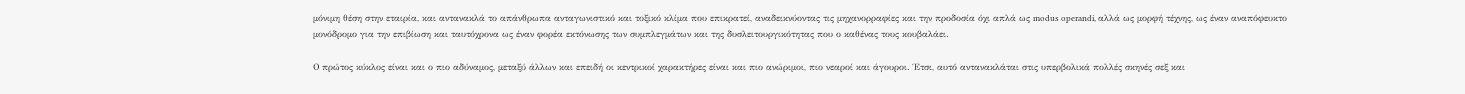μόνιμη θέση στην εταιρία, και αντανακλά το απάνθρωπα ανταγωνιστικό και τοξικό κλίμα που επικρατεί, αναδεικνύοντας τις μηχανορραφίες και την προδοσία όχι απλά ως modus operandi, αλλά ως μορφή τέχνης, ως έναν αναπόφευκτο μονόδρομο για την επιβίωση και ταυτόχρονα ως έναν φορέα εκτόνωσης των συμπλεγμάτων και της δυσλειτουργικότητας που ο καθένας τους κουβαλάει.

Ο πρώτος κύκλος είναι και ο πιο αδύναμος, μεταξύ άλλων και επειδή οι κεντρικοί χαρακτήρες είναι και πιο ανώριμοι, πιο νεαροί και άγουροι. Έτσι, αυτό αντανακλάται στις υπερβολικά πολλές σκηνές σεξ και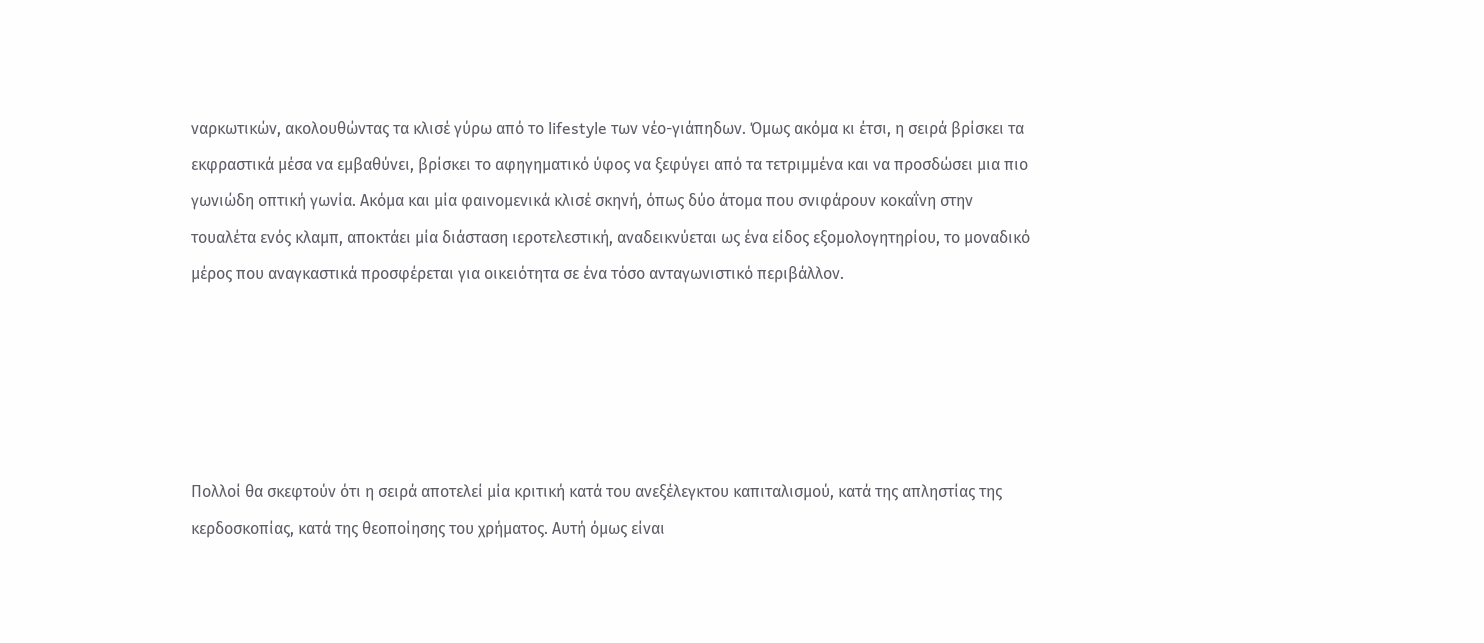ναρκωτικών, ακολουθώντας τα κλισέ γύρω από το lifestyle των νέο-γιάπηδων. Όμως ακόμα κι έτσι, η σειρά βρίσκει τα εκφραστικά μέσα να εμβαθύνει, βρίσκει το αφηγηματικό ύφος να ξεφύγει από τα τετριμμένα και να προσδώσει μια πιο γωνιώδη οπτική γωνία. Ακόμα και μία φαινομενικά κλισέ σκηνή, όπως δύο άτομα που σνιφάρουν κοκαΐνη στην τουαλέτα ενός κλαμπ, αποκτάει μία διάσταση ιεροτελεστική, αναδεικνύεται ως ένα είδος εξομολογητηρίου, το μοναδικό μέρος που αναγκαστικά προσφέρεται για οικειότητα σε ένα τόσο ανταγωνιστικό περιβάλλον.





Πολλοί θα σκεφτούν ότι η σειρά αποτελεί μία κριτική κατά του ανεξέλεγκτου καπιταλισμού, κατά της απληστίας της κερδοσκοπίας, κατά της θεοποίησης του χρήματος. Αυτή όμως είναι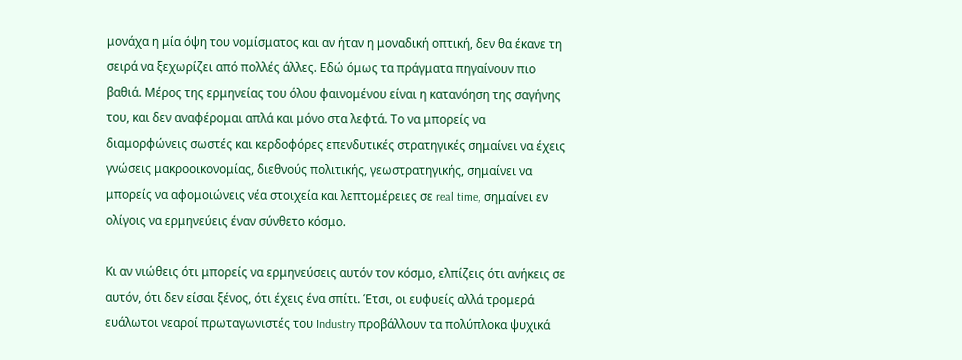μονάχα η μία όψη του νομίσματος και αν ήταν η μοναδική οπτική, δεν θα έκανε τη σειρά να ξεχωρίζει από πολλές άλλες. Εδώ όμως τα πράγματα πηγαίνουν πιο βαθιά. Μέρος της ερμηνείας του όλου φαινομένου είναι η κατανόηση της σαγήνης του, και δεν αναφέρομαι απλά και μόνο στα λεφτά. Το να μπορείς να διαμορφώνεις σωστές και κερδοφόρες επενδυτικές στρατηγικές σημαίνει να έχεις γνώσεις μακροοικονομίας, διεθνούς πολιτικής, γεωστρατηγικής, σημαίνει να μπορείς να αφομοιώνεις νέα στοιχεία και λεπτομέρειες σε real time, σημαίνει εν ολίγοις να ερμηνεύεις έναν σύνθετο κόσμο.

Κι αν νιώθεις ότι μπορείς να ερμηνεύσεις αυτόν τον κόσμο, ελπίζεις ότι ανήκεις σε αυτόν, ότι δεν είσαι ξένος, ότι έχεις ένα σπίτι. Έτσι, οι ευφυείς αλλά τρομερά ευάλωτοι νεαροί πρωταγωνιστές του Industry προβάλλουν τα πολύπλοκα ψυχικά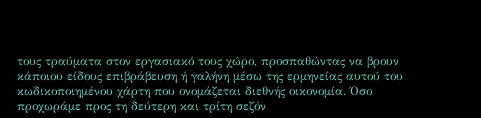τους τραύματα στον εργασιακό τους χώρο, προσπαθώντας να βρουν κάποιου είδους επιβράβευση ή γαλήνη μέσω της ερμηνείας αυτού του κωδικοποιημένου χάρτη που ονομάζεται διεθνής οικονομία. Όσο προχωράμε προς τη δεύτερη και τρίτη σεζόν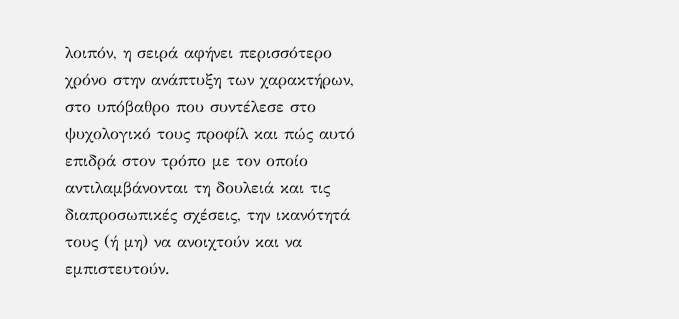λοιπόν, η σειρά αφήνει περισσότερο χρόνο στην ανάπτυξη των χαρακτήρων, στο υπόβαθρο που συντέλεσε στο ψυχολογικό τους προφίλ και πώς αυτό επιδρά στον τρόπο με τον οποίο αντιλαμβάνονται τη δουλειά και τις διαπροσωπικές σχέσεις, την ικανότητά τους (ή μη) να ανοιχτούν και να εμπιστευτούν.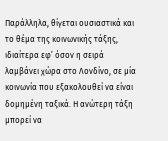Παράλληλα, θίγεται ουσιαστικά και το θέμα της κοινωνικής τάξης, ιδιαίτερα εφ’ όσον η σειρά λαμβάνει χώρα στο Λονδίνο, σε μία κοινωνία που εξακολουθεί να είναι δομημένη ταξικά. Η ανώτερη τάξη μπορεί να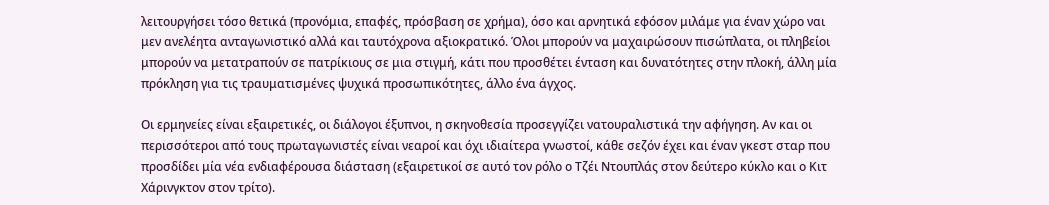λειτουργήσει τόσο θετικά (προνόμια, επαφές, πρόσβαση σε χρήμα), όσο και αρνητικά εφόσον μιλάμε για έναν χώρο ναι μεν ανελέητα ανταγωνιστικό αλλά και ταυτόχρονα αξιοκρατικό. Όλοι μπορούν να μαχαιρώσουν πισώπλατα, οι πληβείοι μπορούν να μετατραπούν σε πατρίκιους σε μια στιγμή, κάτι που προσθέτει ένταση και δυνατότητες στην πλοκή, άλλη μία πρόκληση για τις τραυματισμένες ψυχικά προσωπικότητες, άλλο ένα άγχος.

Οι ερμηνείες είναι εξαιρετικές, οι διάλογοι έξυπνοι, η σκηνοθεσία προσεγγίζει νατουραλιστικά την αφήγηση. Αν και οι περισσότεροι από τους πρωταγωνιστές είναι νεαροί και όχι ιδιαίτερα γνωστοί, κάθε σεζόν έχει και έναν γκεστ σταρ που προσδίδει μία νέα ενδιαφέρουσα διάσταση (εξαιρετικοί σε αυτό τον ρόλο ο Τζέι Ντουπλάς στον δεύτερο κύκλο και ο Κιτ Χάρινγκτον στον τρίτο).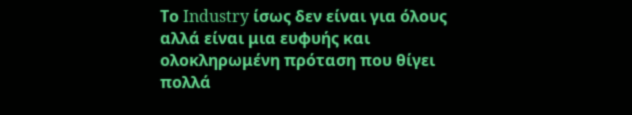Το Industry ίσως δεν είναι για όλους αλλά είναι μια ευφυής και ολοκληρωμένη πρόταση που θίγει πολλά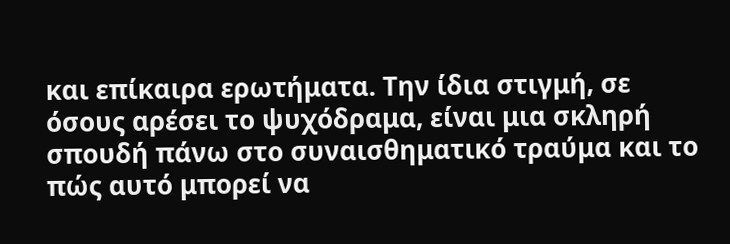και επίκαιρα ερωτήματα. Την ίδια στιγμή, σε όσους αρέσει το ψυχόδραμα, είναι μια σκληρή σπουδή πάνω στο συναισθηματικό τραύμα και το πώς αυτό μπορεί να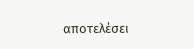αποτελέσει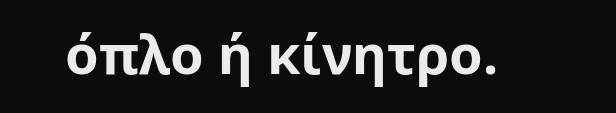όπλο ή κίνητρο.